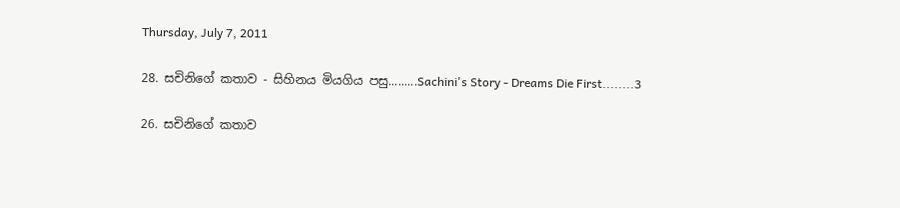Thursday, July 7, 2011

28. සචිනිගේ කතාව - සිහිනය මියගිය පසු.........Sachini's Story - Dreams Die First........3

26. සචිනිගේ කතාව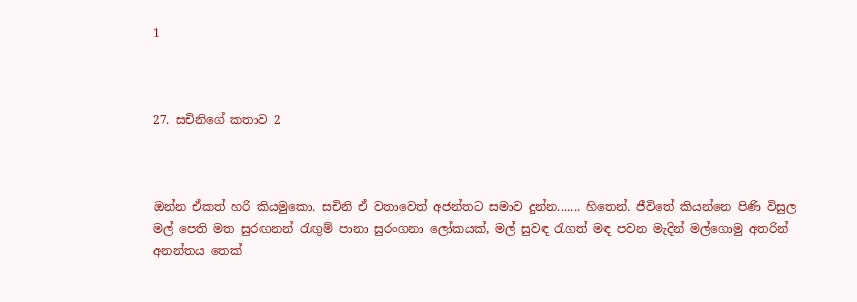1



27. සචිනිගේ කතාව 2



ඔන්න ඒකත් හරි කියමුකො. සචිනි ඒ වතාවෙත් අජන්තට සමාව දුන්න....... හිතෙන්. ජීවිතේ කියන්නෙ පිණි විසුල මල් පෙති මත සුරඟනන් රැඟුම් පානා සුරංගනා ලෝකයක්, මල් සුවඳ රැගත් මඳ පවන මැදින් මල්ගොමු අතරින් අනන්තය තෙක්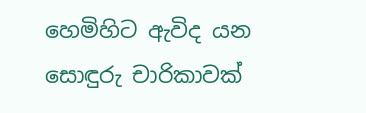හෙමිහිට ඇවිද යන සොඳුරු චාරිකාවක්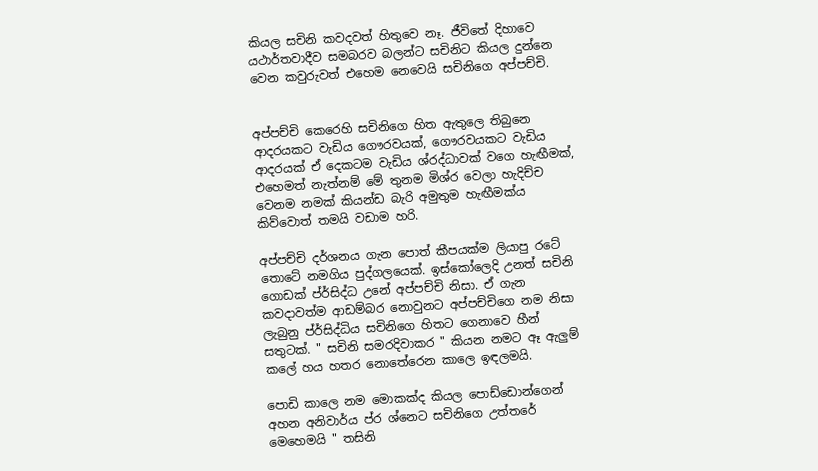කියල සචිනි කවදවත් හිතුවෙ නෑ. ජීවිතේ දිහාවෙ යථාර්තවාදීව සමබරව බලන්ට සචිනිට කියල දුන්නෙ වෙන කවුරුවත් එහෙම නෙවෙයි සචිනිගෙ අප්පච්චි.


අප්පච්චි කෙරෙහි සචිනිගෙ හිත ඇතුලෙ තිබුනෙ ආදරයකට වැඩිය ගෞරවයක්, ගෞරවයකට වැඩිය ආදරයක් ඒ දෙකටම වැඩිය ශ්රද්ධාවක් වගෙ හැඟීමක්, එහෙමත් නැත්නම් මේ තුනම මිශ්ර වෙලා හැදිච්ච වෙනම නමක් කියන්ඩ බැරි අමුතුම හැඟීමක්ය කිව්වොත් තමයි වඩාම හරි.

අප්පච්චි දර්ශනය ගැන පොත් කීපයක්ම ලියාපු රටේ තොටේ නමගිය පුද්ගලයෙක්. ඉස්කෝලෙදි උනත් සචිනි ගොඩක් ප්ර්සිද්ධ උනේ අප්පච්චි නිසා. ඒ ගැන කවදාවත්ම ආඩම්බර නොවුනට අප්පච්චිගෙ නම නිසා ලැබුනු ප්ර්සිද්ධිය සචිනිගෙ හිතට ගෙනාවෙ හීන් සතුටක්. " සචිනි සමරදිවාකර " කියන නමට ඈ ඇලුම් කලේ හය හතර නොතේරෙන කාලෙ ඉඳලමයි.

පොඩි කාලෙ නම මොකක්ද කියල පොඩ්ඩොන්ගෙන් අහන අනිවාර්ය ප්ර ශ්නෙට සචිනිගෙ උත්තරේ මෙහෙමයි " තසිනි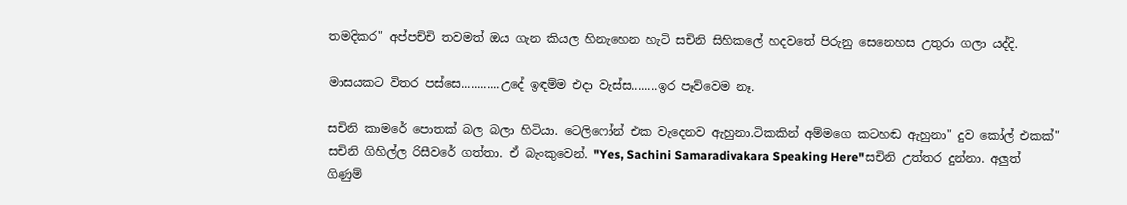තමදිකර" අප්පච්චි තවමත් ඔය ගැන කියල හිනැහෙන හැටි සචිනි සිහිකලේ හදවතේ පිරුනු සෙනෙහස උතුරා ගලා යද්දි.

මාසයකට විතර පස්සෙ............උදේ ඉඳම්ම එදා වැස්ස........ඉර පෑව්වෙම නෑ.

සචිනි කාමරේ පොතක් බල බලා හිටියා. ටෙලිෆෝන් එක වැදෙනව ඇහුනා.ටිකකින් අම්මගෙ කටහඬ ඇහුනා" දුව කෝල් එකක්" සචිනි ගිහිල්ල රිසීවරේ ගත්තා. ඒ බැංකුවෙන්. "Yes, Sachini Samaradivakara Speaking Here"සචිනි උත්තර දුන්නා. අලුත් ගිණුම්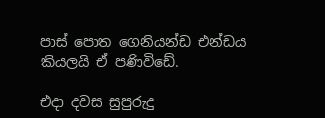පාස් පොත ගෙනියන්ඩ එන්ඩය කියලයි ඒ පණිවිඩේ.

එදා දවස සුපුරුදු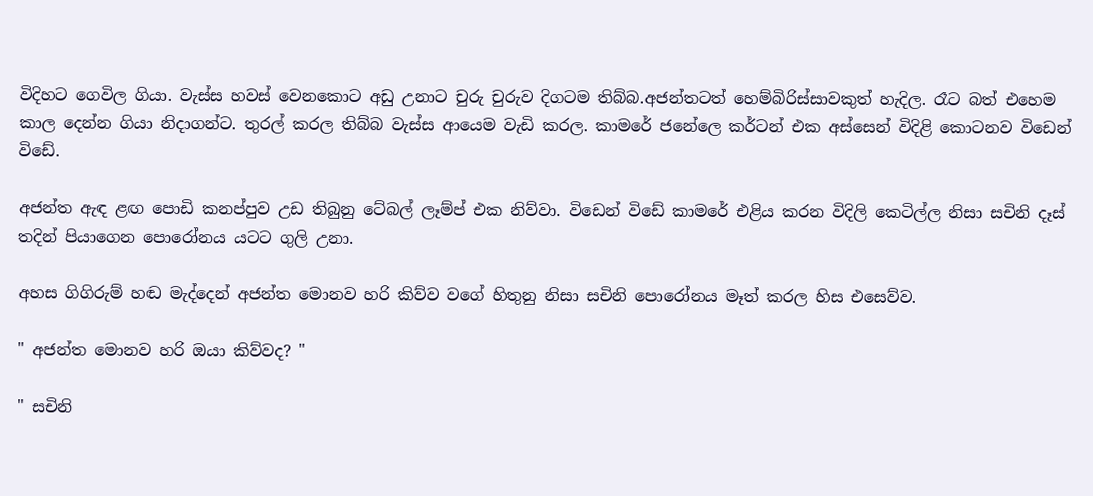විදිහට ගෙවිල ගියා. වැස්ස හවස් වෙනකොට අඩු උනාට චුරු චුරුව දිගටම තිබ්බ.අජන්තටත් හෙම්බිරිස්සාවකුත් හැදිල. රෑට බත් එහෙම කාල දෙන්න ගියා නිදාගන්ට. තුරල් කරල තිබ්බ වැස්ස ආයෙම වැඩි කරල. කාමරේ ජනේලෙ කර්ටන් එක අස්සෙන් විදිළි කොටනව විඩෙන් විඩේ.

අජන්ත ඇඳ ළඟ පොඩි කනප්පුව උඩ තිබුනු ටේබල් ලෑම්ප් එක නිව්වා. විඩෙන් විඩේ කාමරේ එළිය කරන විදිලි කෙටිල්ල නිසා සචිනි දෑස් තදින් පියාගෙන පොරෝනය යටට ගුලි උනා.

අහස ගිගිරුම් හඬ මැද්දෙන් අජන්ත මොනව හරි කිව්ව වගේ හිතුනු නිසා සචිනි පොරෝනය මෑත් කරල හිස එසෙව්ව.

" අජන්ත මොනව හරි ඔයා කිව්වද? "

" සචිනි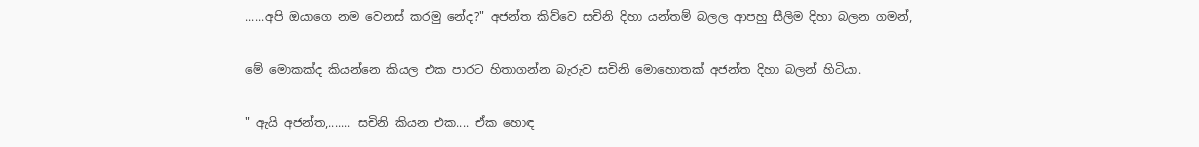......අපි ඔයාගෙ නම වෙනස් කරමු නේද?" අජන්ත කිව්වෙ සචිනි දිහා යන්තම් බලල ආපහු සීලිම දිහා බලන ගමන්,

මේ මොකක්ද කියන්නෙ කියල එක පාරට හිතාගන්න බැරුව සචිනි මොහොතක් අජන්ත දිහා බලන් හිටියා.

" ඇයි අජන්ත,....... සචිනි කියන එක.... ඒක හොඳ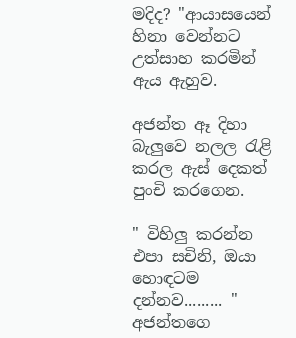මදිද? "ආයාසයෙන් හිනා වෙන්නට උත්සාහ කරමින් ඇය ඇහුව.

අජන්ත ඈ දිහා බැලුවෙ නලල රැළි කරල ඇස් දෙකත් පුංචි කරගෙන.

" විහිලු කරන්න එපා සචිනි, ඔයා හොඳටම දන්නව......... " අජන්තගෙ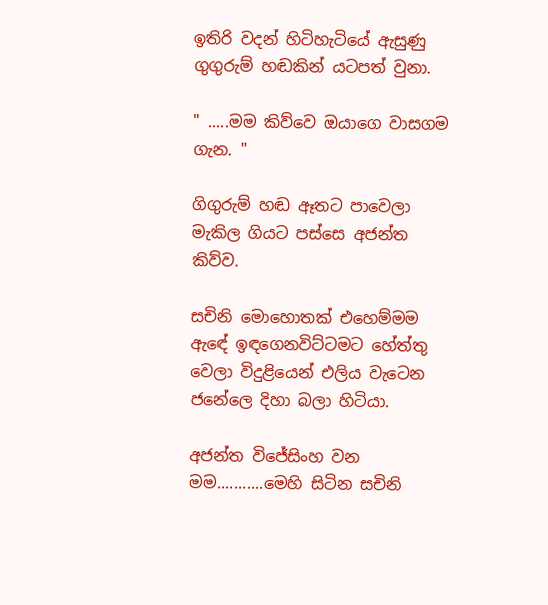ඉතිරි වදන් හිටිහැටියේ ඇසුණු ගුගුරුම් හඬකින් යටපත් වුනා.

" .....මම කිව්වෙ ඔයාගෙ වාසගම ගැන. "

ගිගුරුම් හඬ ඈතට පාවෙලා මැකිල ගියට පස්සෙ අජන්ත කිව්ව.

සචිනි මොහොතක් එහෙම්මම ඇඳේ ඉඳගෙනවිට්ටමට හේත්තු වෙලා විදුළියෙන් එලිය වැටෙන ජනේලෙ දිහා බලා හිටියා.

අජන්ත විජේසිංහ වන මම...........මෙහි සිටින සචිනි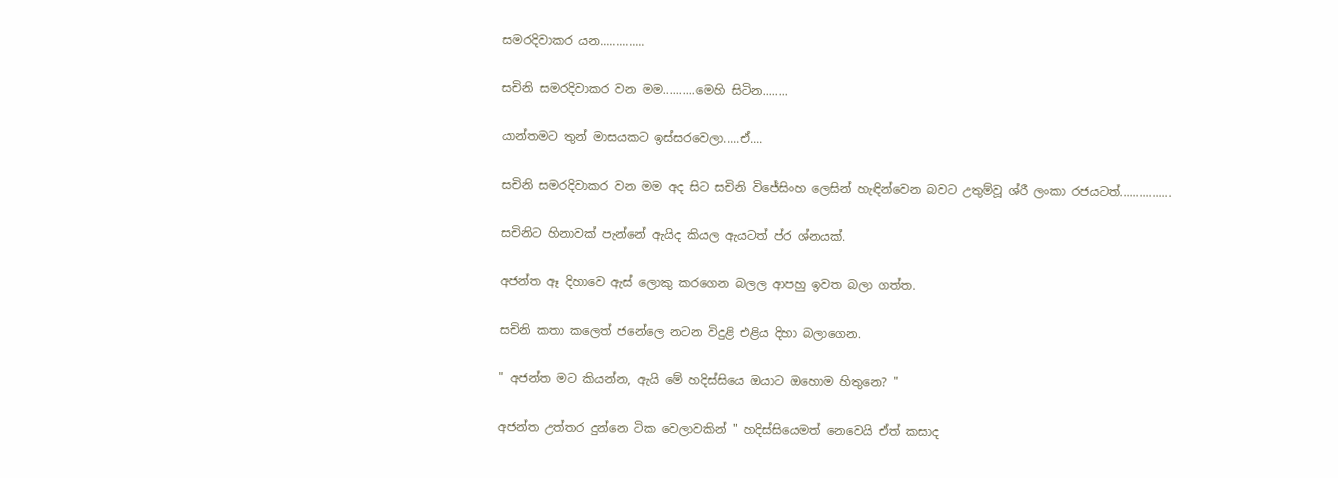සමරදිවාකර යන..............

සචිනි සමරදිවාකර වන මම..........මෙහි සිටින........

යාන්තමට තුන් මාසයකට ඉස්සරවෙලා.....ඒ....

සචිනි සමරදිවාකර වන මම අද සිට සචිනි විජේසිංහ ලෙසින් හැඳින්වෙන බවට උතුම්වූ ශ්රී ලංකා රජයටත්................

සචිනිට හිනාවක් පැන්නේ ඇයිද කියල ඇයටත් ප්ර ශ්නයක්.

අජන්ත ඈ දිහාවෙ ඇස් ලොකු කරගෙන බලල ආපහු ඉවත බලා ගත්ත.

සචිනි කතා කලෙත් ජනේලෙ නටන විදුළි එළිය දිහා බලාගෙන.

" අජන්ත මට කියන්න, ඇයි මේ හදිස්සියෙ ඔයාට ඔහොම හිතුනෙ? "

අජන්ත උත්තර දුන්නෙ ටික වෙලාවකින් " හදිස්සියෙමත් නෙවෙයි ඒත් කසාද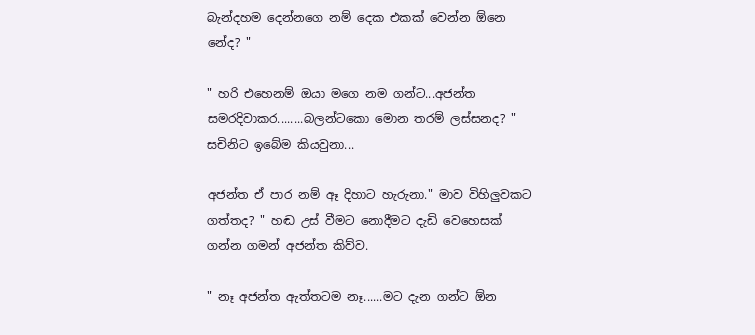බැන්දහම දෙන්නගෙ නම් දෙක එකක් වෙන්න ඕනෙ නේද? "

" හරි එහෙනම් ඔයා මගෙ නම ගන්ට...අජන්ත සමරදිවාකර........බලන්ටකො මොන තරම් ලස්සනද? " සචිනිට ඉබේම කියවුනා...

අජන්ත ඒ පාර නම් ඈ දිහාට හැරුනා." මාව විහිලුවකට ගත්තද? " හඬ උස් වීමට නොදීමට දැඩි වෙහෙසක් ගන්න ගමන් අජන්ත කිව්ව.

" නෑ අජන්ත ඇත්තටම නෑ......මට දැන ගන්ට ඕන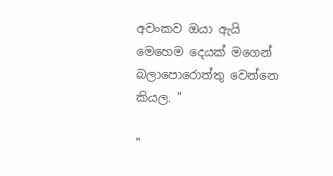අවංකව ඔයා ඇයි මෙහෙම දෙයක් මගෙන් බලාපොරොත්තු වෙන්නෙ කියල. "

"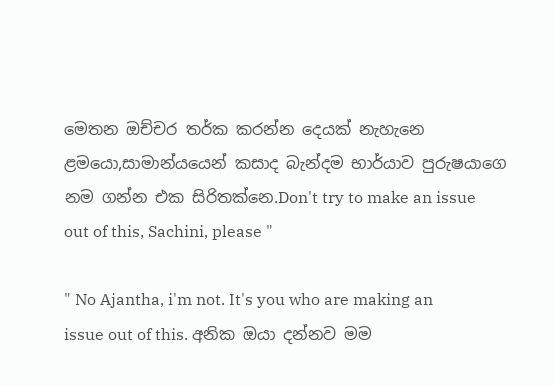මෙතන ඔච්චර තර්ක කරන්න දෙයක් නැහැනෙ ළමයො,සාමාන්යයෙන් කසාද බැන්දම භාර්යාව පුරුෂයාගෙ නම ගන්න එක සිරිතක්නෙ.Don't try to make an issue out of this, Sachini, please "

" No Ajantha, i'm not. It's you who are making an issue out of this. අනික ඔයා දන්නව මම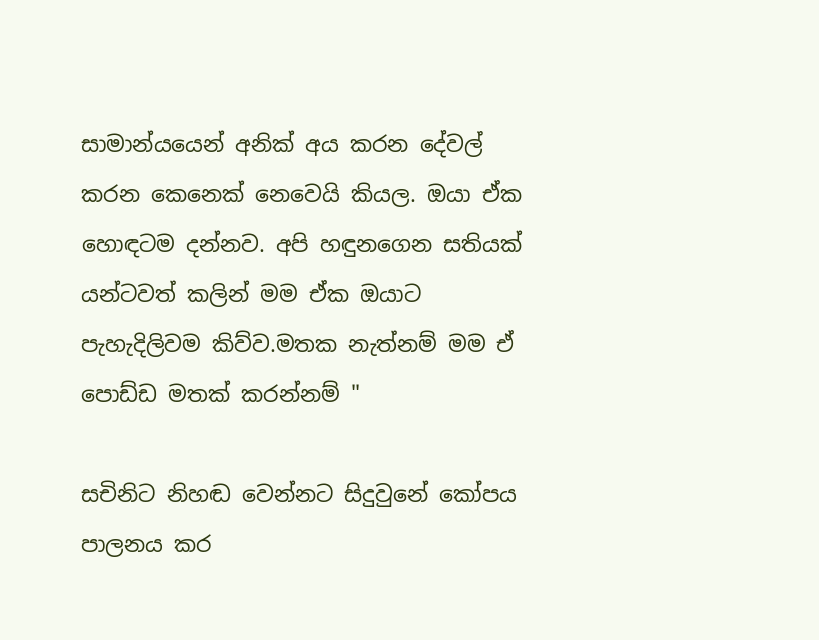සාමාන්යයෙන් අනික් අය කරන දේවල් කරන කෙනෙක් නෙවෙයි කියල. ඔයා ඒක හොඳටම දන්නව. අපි හඳුනගෙන සතියක් යන්ටවත් කලින් මම ඒක ඔයාට පැහැදිලිවම කිව්ව.මතක නැත්නම් මම ඒ පොඩ්ඩ මතක් කරන්නම් "

සචිනිට නිහඬ වෙන්නට සිදුවුනේ කෝපය පාලනය කර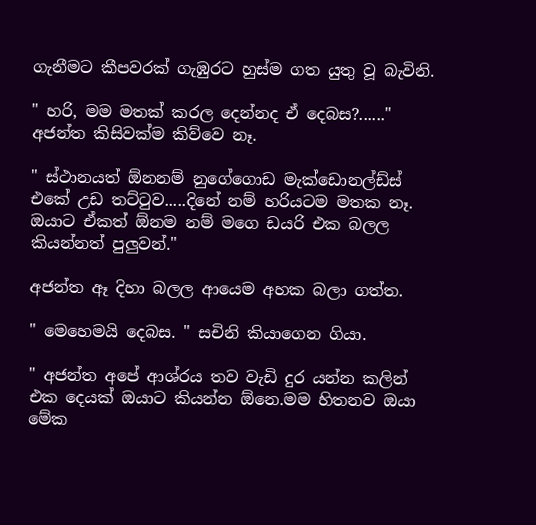ගැනීමට කීපවරක් ගැඹුරට හුස්ම ගත යුතු වූ බැවිනි.

" හරි, මම මතක් කරල දෙන්නද ඒ දෙබස?......" අජන්ත කිසිවක්ම කිව්වෙ නෑ.

" ස්ථානයත් ඕනනම් නුගේගොඩ මැක්ඩොනල්ඩ්ස් එකේ උඩ තට්ටුව.....දිනේ නම් හරියටම මතක නෑ. ඔයාට ඒකත් ඕනම නම් මගෙ ඩයරි එක බලල කියන්නත් පුලුවන්."

අජන්ත ඈ දිහා බලල ආයෙම අහක බලා ගත්ත.

" මෙහෙමයි දෙබස. " සචිනි කියාගෙන ගියා.

" අජන්ත අපේ ආශ්රය තව වැඩි දුර යන්න කලින් එක දෙයක් ඔයාට කියන්න ඕනෙ.මම හිතනව ඔයා මේක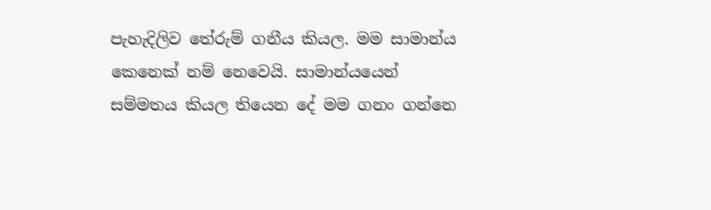පැහැදිලිව තේරුම් ගනීය කියල. මම සාමාන්ය කෙනෙක් නම් නෙවෙයි. සාමාන්යයෙන් සම්මතය කියල තියෙන දේ මම ගනං ගන්නෙ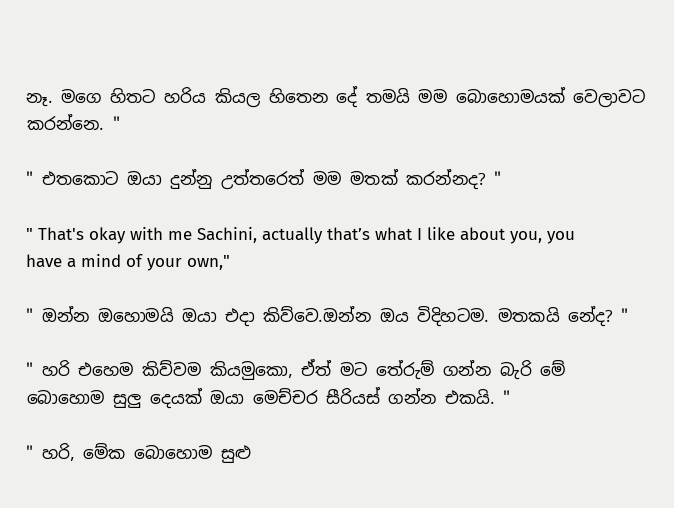නෑ. මගෙ හිතට හරිය කියල හිතෙන දේ තමයි මම බොහොමයක් වෙලාවට කරන්නෙ. "

" එතකොට ඔයා දුන්නු උත්තරෙත් මම මතක් කරන්නද? "

" That's okay with me Sachini, actually that’s what I like about you, you have a mind of your own,"

" ඔන්න ඔහොමයි ඔයා එදා කිව්වෙ.ඔන්න ඔය විදිහටම. මතකයි නේද? "

" හරි එහෙම කිව්වම කියමුකො, ඒත් මට තේරුම් ගන්න බැරි මේ බොහොම සුලු දෙයක් ඔයා මෙච්චර සීරියස් ගන්න එකයි. "

" හරි, මේක බොහොම සුළු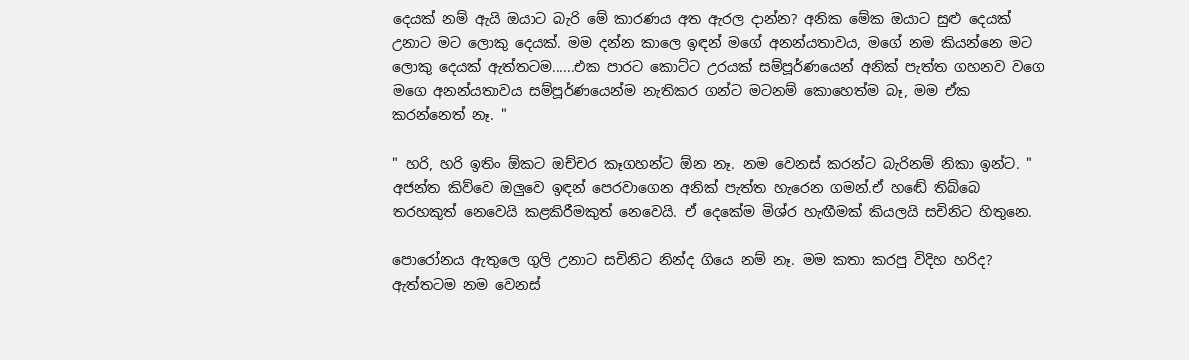දෙයක් නම් ඇයි ඔයාට බැරි මේ කාරණය අත ඇරල දාන්න? අනික මේක ඔයාට සුළු දෙයක් උනාට මට ලොකු දෙයක්. මම දන්න කාලෙ ඉඳන් මගේ අනන්යතාවය, මගේ නම කියන්නෙ මට ලොකු දෙයක් ඇත්තටම......එක පාරට කොට්ට උරයක් සම්පූර්ණයෙන් අනික් පැත්ත ගහනව වගෙ මගෙ අනන්යතාවය සම්පූර්ණයෙන්ම නැතිකර ගන්ට මටනම් කොහෙත්ම බෑ, මම ඒක කරන්නෙත් නෑ. "

" හරි, හරි ඉතිං ඕකට ඔච්චර කෑගහන්ට ඕන නෑ. නම වෙනස් කරන්ට බැරිනම් නිකා ඉන්ට. " අජන්ත කිව්වෙ ඔලුවෙ ඉඳන් පෙරවාගෙන අනික් පැත්ත හැරෙන ගමන්.ඒ හඬේ තිබ්බෙ තරහකුත් නෙවෙයි කළකිරීමකුත් නෙවෙයි. ඒ දෙකේම මිශ්ර හැඟීමක් කියලයි සචිනිට හිතුනෙ.

පොරෝනය ඇතුලෙ ගුලි උනාට සචිනිට නින්ද ගියෙ නම් නෑ. මම කතා කරපු විදිහ හරිද? ඇත්තටම නම වෙනස්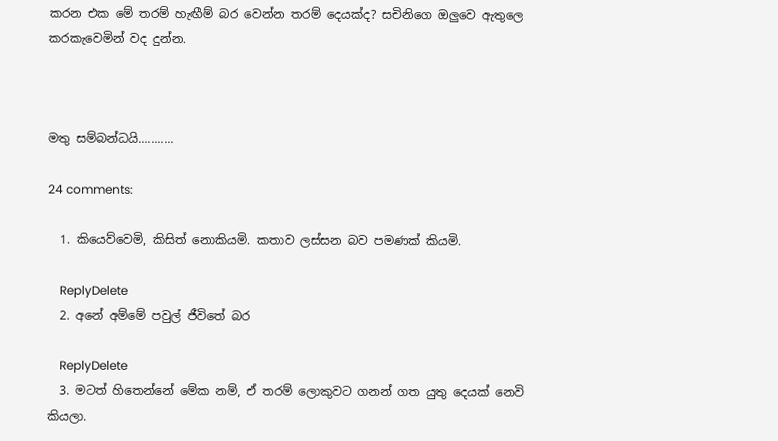කරන එක මේ තරම් හැඟීම් බර වෙන්න තරම් දෙයක්ද? සචිනිගෙ ඔලුවෙ ඇතුලෙ කරකැවෙමින් වද දුන්න.



මතු සම්බන්ධයි...........

24 comments:

  1. කියෙව්වෙමි, කිසිත් නොකියමි. කතාව ලස්සන බව පමණක් කියමි.

    ReplyDelete
  2. අනේ අම්මේ පවුල් ජීවිතේ බර

    ReplyDelete
  3. මටත් හිතෙන්නේ මේක නම්, ඒ තරම් ලොකුවට ගනන් ගත යුතු දෙයක් නෙවි කියලා.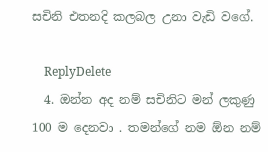සචිනි එතනදි කලබල උනා වැඩි වගේ.

    ReplyDelete
  4. ඔන්න අද නම් සචිනිට මන් ලකුණු 100 ම දෙනවා . තමන්ගේ නම ඕන නම්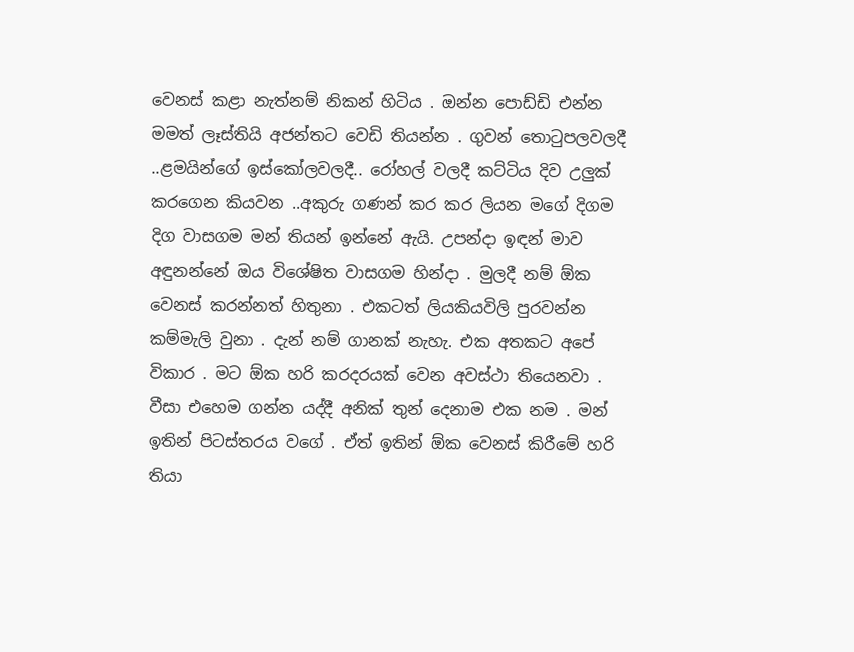වෙනස් කළා නැත්නම් නිකන් හිටිය . ඔන්න පොඩ්ඩි එන්න මමත් ලෑස්තියි අජන්තට වෙඩි තියන්න . ගුවන් තොටුපලවලදී ..ළමයින්ගේ ඉස්කෝලවලදී.. රෝහල් වලදී කට්ටිය දිව උලුක් කරගෙන කියවන ..අකුරු ගණන් කර කර ලියන මගේ දිගම දිග වාසගම මන් තියන් ඉන්නේ ඇයි. උපන්දා ඉඳන් මාව අඳුනන්නේ ඔය විශේෂිත වාසගම හින්දා . මුලදී නම් ඕක වෙනස් කරන්නත් හිතුනා . එකටත් ලියකියවිලි පුරවන්න කම්මැලි වුනා . දැන් නම් ගානක් නැහැ. එක අතකට අපේ විකාර . මට ඕක හරි කරදරයක් වෙන අවස්ථා තියෙනවා . වීසා එහෙම ගන්න යද්දී අනික් තුන් දෙනාම එක නම . මන් ඉතින් පිටස්තරය වගේ . ඒත් ඉතින් ඕක වෙනස් කිරීමේ හරි තියා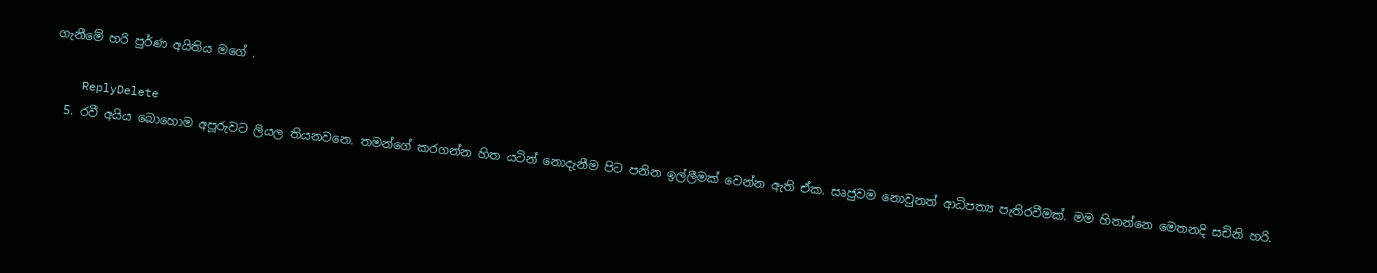ගැනීමේ හරි පුර්ණ අයිතිය මගේ .

    ReplyDelete
  5. රවී අයිය බොහොම අපූරුවට ලියල තියනවනෙ. තමන්ගේ කරගන්න හිත යටින් නොදැනීම පිට පනින ඉල්ලීමක් වෙන්න ඇති ඒක. සෘජුවම නොවුනත් ආධිපත්‍ය පැතිරවීමක්. මම හිතන්නෙ මෙතනදි සචිනි හරි.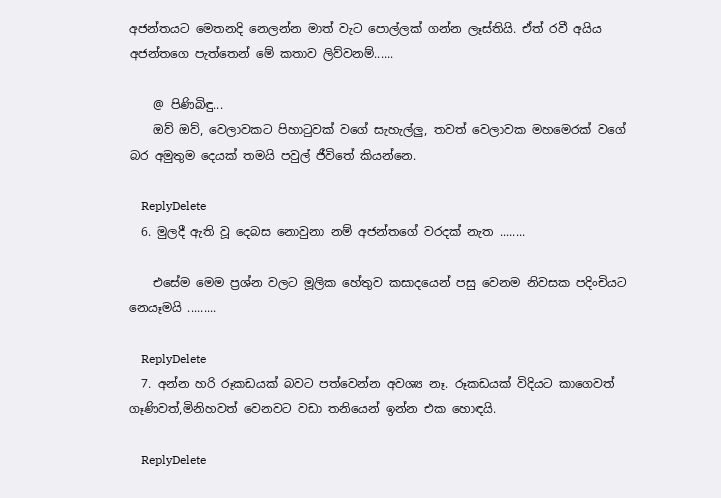අජන්තයට මෙතනදි නෙලන්න මාත් වැට පොල්ලක් ගන්න ලෑස්තියි. ඒත් රවී අයිය අජන්තගෙ පැත්තෙන් මේ කතාව ලිව්වනම්......

    @ පිණිබිඳු...
    ඔව් ඔව්, වෙලාවකට පිහා‍ටුවක් වගේ සැහැල්ලු, තවත් වෙලාවක මහමෙරක් වගේ බර අමුතුම දෙයක් තමයි පවුල් ජීවිතේ කියන්නෙ.

    ReplyDelete
  6. මුලදී ඇති වූ දෙබස නොවුනා නම් අජන්තගේ වරදක් නැත ........

    එසේම මෙම ප්‍රශ්න වලට මූලික හේතුව කසාදයෙන් පසු වෙනම නිවසක පදිංචියට නෙයෑමයි .........

    ReplyDelete
  7. අන්න හරි රූකඩයක් බවට පත්වෙන්න අවශ්‍ය නෑ. රූකඩයක් විදියට කාගෙවත් ගෑණිවත්,මිනිහවත් වෙනවට වඩා තනියෙන් ඉන්න එක හොඳයි.

    ReplyDelete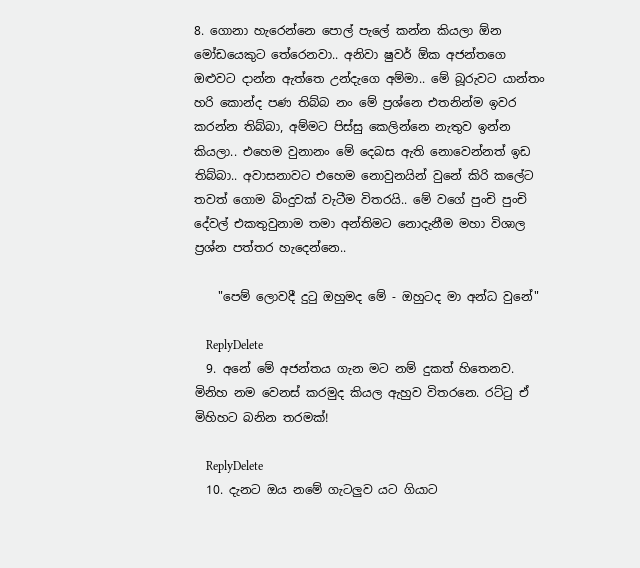8. ගොනා හැරෙන්නෙ පොල් පැලේ කන්න කියලා ඕන මෝඩයෙකුට තේරෙනවා.. අනිවා ෂුවර් ඕක අජන්තගෙ ඔළුවට දාන්න ඇත්තෙ උන්දැගෙ අම්මා.. මේ බූරුවට යාන්තං හරි කොන්ද පණ තිබ්බ නං මේ ප්‍රශ්නෙ එතනින්ම ඉවර කරන්න තිබ්බා, අම්මට පිස්සු කෙලින්නෙ නැතුව ඉන්න කියලා.. එහෙම වුනානං මේ දෙබස ඇති නොවෙන්නත් ඉඩ තිබ්බා.. අවාසනාවට එහෙම නොවුනයින් වුනේ කිරි කලේට තවත් ගොම බිංදුවක් වැටීම විතරයි.. මේ වගේ පුංචි පුංචි දේවල් එකතුවුනාම තමා අන්තිමට නොදැනීම මහා විශාල ප්‍රශ්න පත්තර හැදෙන්නෙ..

    "පෙම් ලොවදී දුටු ඔහුමද මේ - ඔහුටද මා අන්ධ වුනේ"

    ReplyDelete
  9. අනේ මේ අජන්තය ගැන මට නම් දුකත් හිතෙනව. මිනිහ නම වෙනස් කරමුද කියල ඇහුව විතරනෙ. රට්ටු ඒ මිහිහට බනින තරමක්!

    ReplyDelete
  10. දැනට ඔය නමේ ගැටලුව යට ගියාට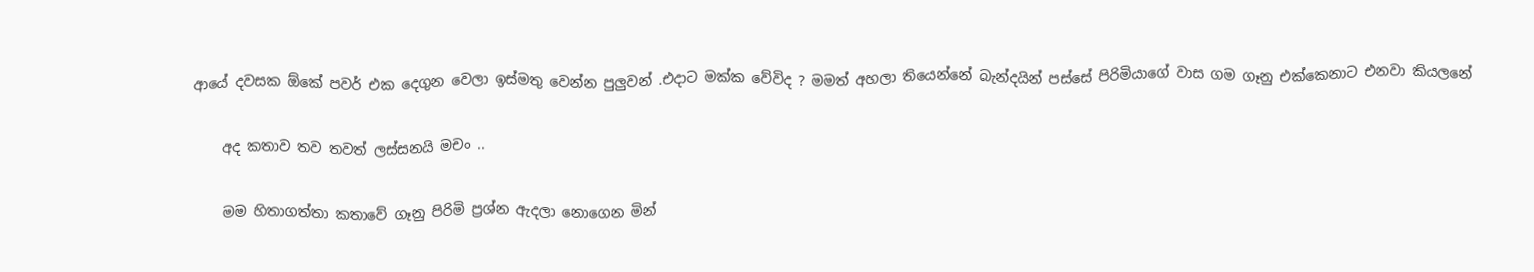ආයේ දවසක ඕකේ පවර් එක දෙගුන වෙලා ඉස්මතු වෙන්න පුලුවන් .එදාට මක්ක වේවිද ? මමත් අහලා තියෙන්නේ බැන්දයින් පස්සේ පිරිමියාගේ වාස ගම ගෑනු එක්කෙනාට එනවා කියලනේ

    අද කතාව තව තවත් ලස්සනයි මචං ..

    මම හිතාගත්තා කතාවේ ගෑනු පිරිමි ප්‍රශ්න ඇදලා නොගෙන මින්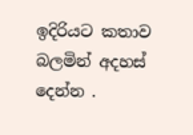ඉදිරියට කතාව බලමින් අදහස් දෙන්න .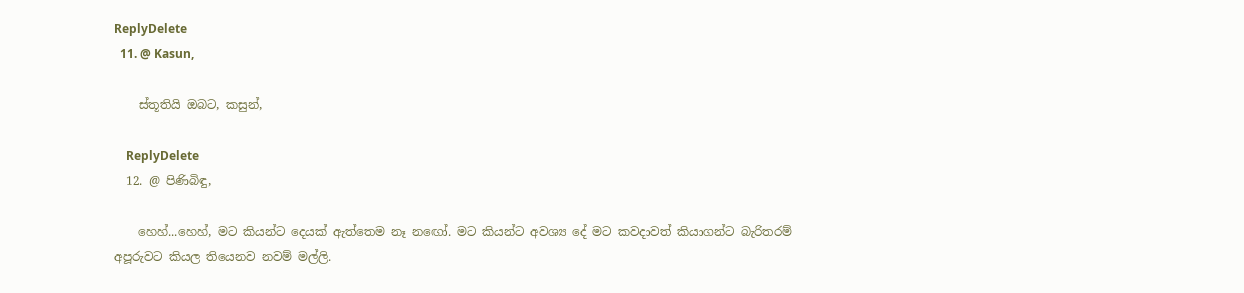ReplyDelete
  11. @ Kasun,

    ස්තූතියි ඔබට, කසුන්,

    ReplyDelete
  12. @ පිණිබිඳු,

    හෙහ්...හෙහ්, මට කියන්ට දෙයක් ඇත්තෙම නෑ නඟෝ. මට කියන්ට අවශ්‍ය දේ මට කවදාවත් කියාගන්ට බැරිතරම් අපූරුවට කියල තියෙනව නවම් මල්ලි.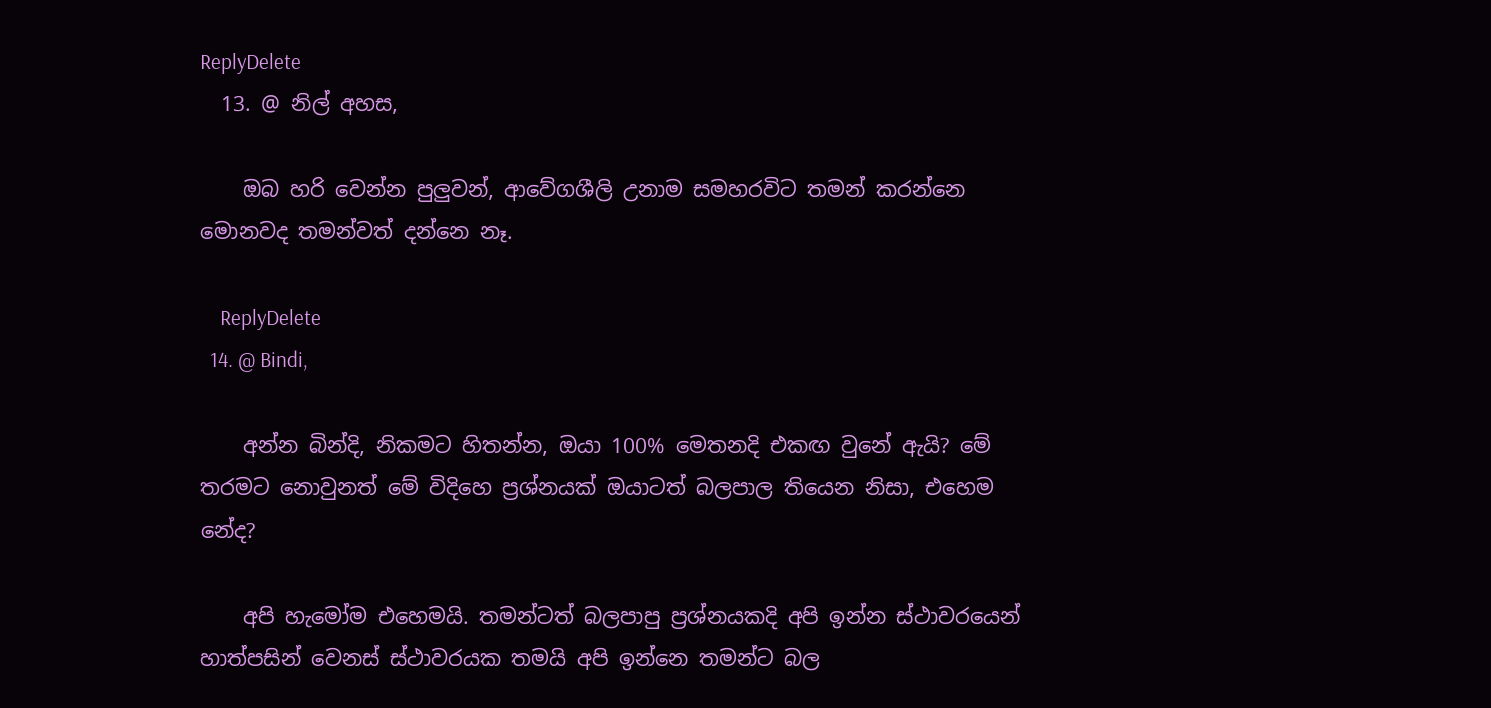ReplyDelete
  13. @ නිල් අහස,

    ඔබ හරි වෙන්න පුලුවන්, ආවේගශීලි උනාම සමහරවිට තමන් කරන්නෙ මොනවද තමන්වත් දන්නෙ නෑ.

    ReplyDelete
  14. @ Bindi,

    අන්න බින්දි, නිකමට හිතන්න, ඔයා 100% මෙතනදි එකඟ වුනේ ඇයි? මේ තරමට නොවුනත් මේ විදිහෙ ප්‍රශ්නයක් ඔයාටත් බලපාල තියෙන නිසා, එහෙම නේද?

    අපි හැමෝම එහෙමයි. තමන්ටත් බලපාපු ප්‍රශ්නයකදි අපි ඉන්න ස්ථාවරයෙන් හාත්පසින් වෙනස් ස්ථාවරයක තමයි අපි ඉන්නෙ තමන්ට බල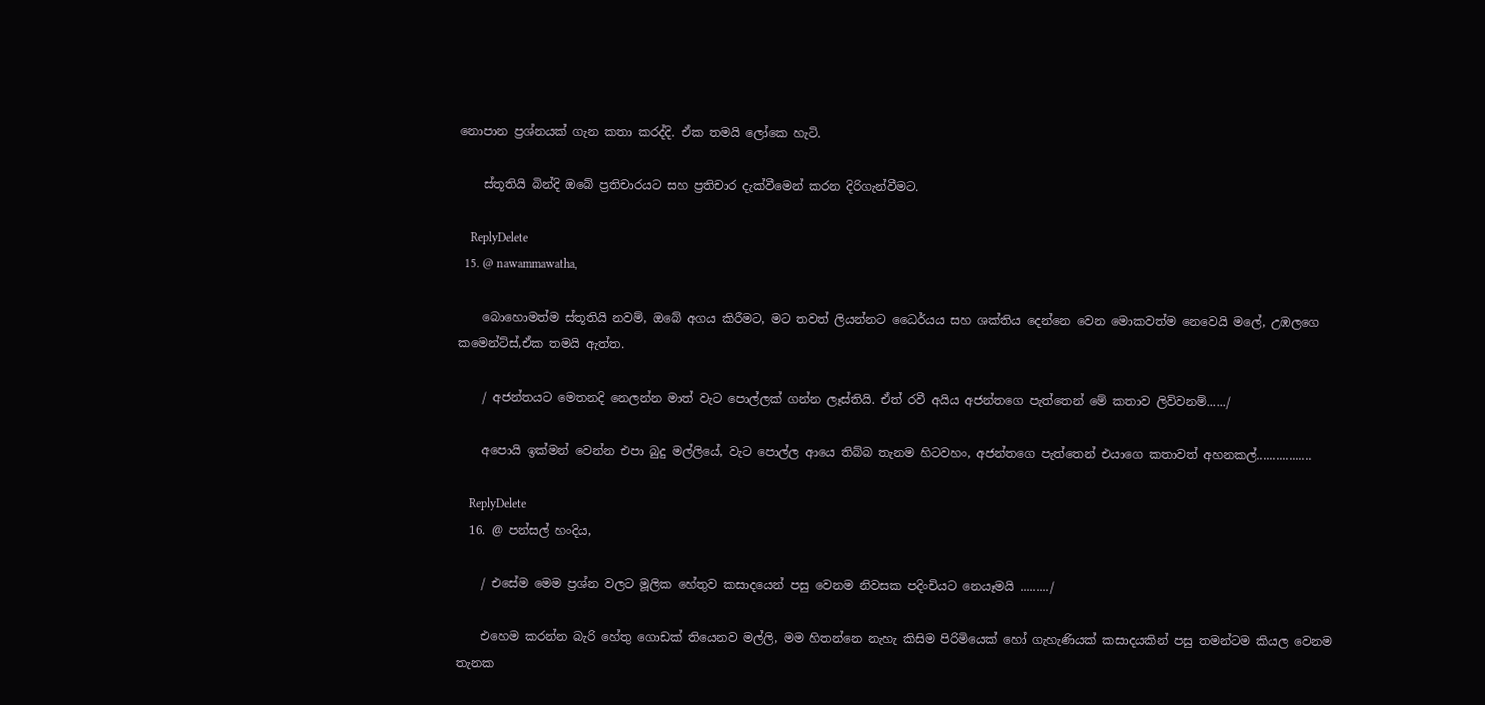නොපාන ප්‍රශ්නයක් ගැන කතා කරද්දි. ඒක තමයි ලෝකෙ හැටි.

    ස්තූතියි බින්දි ඔබේ ප්‍රතිචාරයට සහ ප්‍රතිචාර දැක්වීමෙන් කරන දිරිගැන්වීමට.

    ReplyDelete
  15. @ nawammawatha,

    බොහොමත්ම ස්තූතියි නවම්, ඔබේ අගය කිරීමට, මට තවත් ලියන්නට ධෛර්යය සහ ශක්තිය දෙන්නෙ වෙන මොකවත්ම නෙවෙයි මලේ, උඹලගෙ කමෙන්ට්ස්,ඒක තමයි ඇත්ත.

    / අජන්තයට මෙතනදි නෙලන්න මාත් වැට පොල්ලක් ගන්න ලෑස්තියි. ඒත් රවී අයිය අජන්තගෙ පැත්තෙන් මේ කතාව ලිව්වනම්....../

    අපොයි ඉක්මන් වෙන්න එපා බුදු මල්ලියේ, වැට පොල්ල ආයෙ තිබ්බ තැනම හිටවහං, අජන්තගෙ පැත්තෙන් එයාගෙ කතාවත් අහනකල්.................

    ReplyDelete
  16. @ පන්සල් හංදිය,

    / එසේම මෙම ප්‍රශ්න වලට මූලික හේතුව කසාදයෙන් පසු වෙනම නිවසක පදිංචියට නෙයෑමයි ........./

    එහෙම කරන්න බැරි හේතු ගොඩක් තියෙනව මල්ලි, මම හිතන්නෙ නැහැ කිසිම පිරිමියෙක් හෝ ගැහැණියක් කසාදයකින් පසු තමන්ටම කියල වෙනම තැනක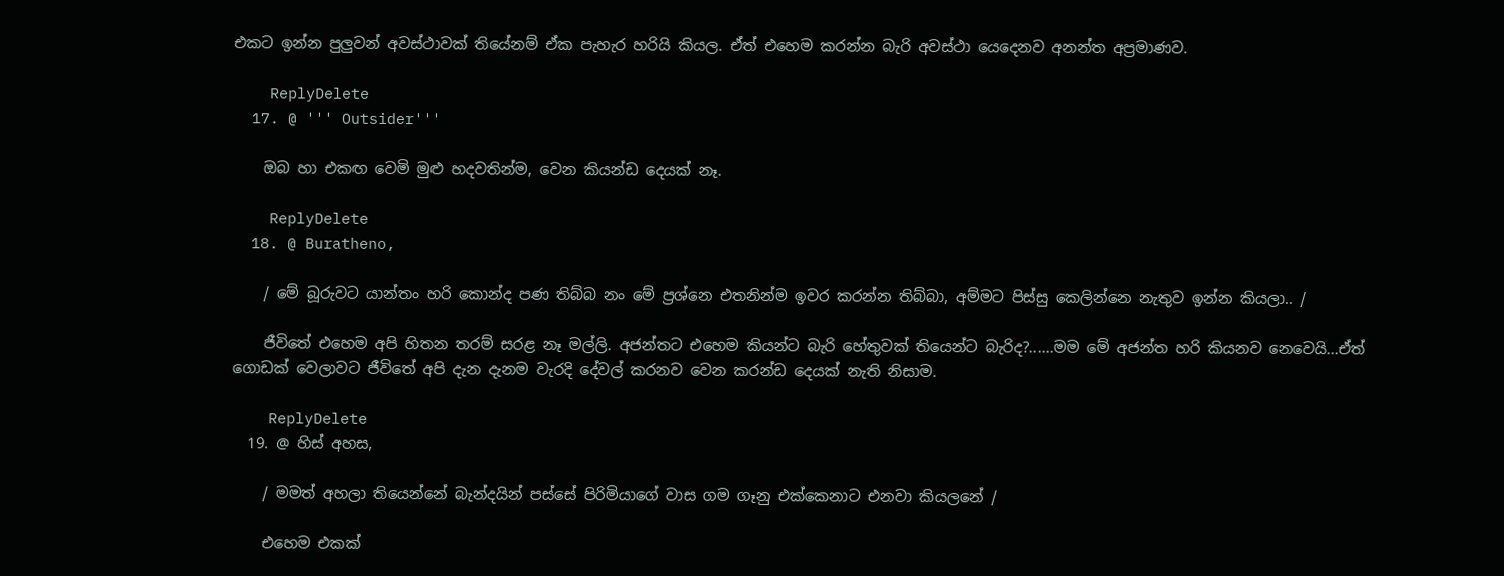එකට ඉන්න පුලුවන් අවස්ථාවක් තියේනම් ඒක පැහැර හරියි කියල. ඒත් එහෙම කරන්න බැරි අවස්ථා යෙදෙනව අනන්ත අප්‍රමාණව.

    ReplyDelete
  17. @ ''' Outsider'''

    ඔබ හා එකඟ වෙමි මුළු හදවතින්ම, වෙන කියන්ඩ දෙයක් නෑ.

    ReplyDelete
  18. @ Buratheno,

    / මේ බූරුවට යාන්තං හරි කොන්ද පණ තිබ්බ නං මේ ප්‍රශ්නෙ එතනින්ම ඉවර කරන්න තිබ්බා, අම්මට පිස්සු කෙලින්නෙ නැතුව ඉන්න කියලා.. /

    ජීවිතේ එහෙම අපි හිතන තරම් සරළ නෑ මල්ලි. අජන්තට එහෙම කියන්ට බැරි හේතුවක් තියෙන්ට බැරිද?......මම මේ අජන්ත හරි කියනව නෙවෙයි...ඒත් ගොඩක් වෙලාවට ජීවිතේ අපි දැන දැනම වැරදි දේවල් කරනව වෙන කරන්ඩ දෙයක් නැති නිසාම.

    ReplyDelete
  19. @ හිස් අහස,

    / මමත් අහලා තියෙන්නේ බැන්දයින් පස්සේ පිරිමියාගේ වාස ගම ගෑනු එක්කෙනාට එනවා කියලනේ /

    එහෙම එකක්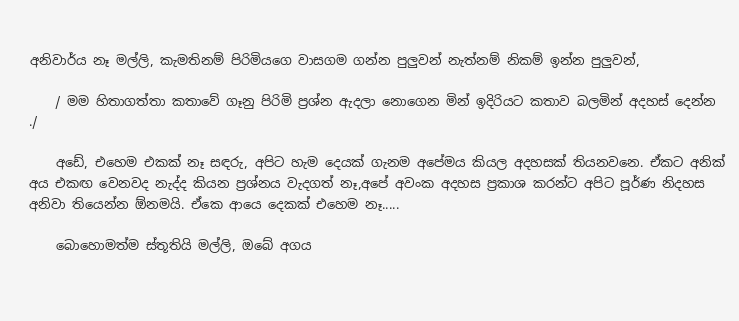අනිවාර්ය නෑ මල්ලි, කැමතිනම් පිරිමියගෙ වාසගම ගන්න පුලුවන් නැත්නම් නිකම් ඉන්න පුලුවන්,

    / මම හිතාගත්තා කතාවේ ගෑනු පිරිමි ප්‍රශ්න ඇදලා නොගෙන මින් ඉදිරියට කතාව බලමින් අදහස් දෙන්න ./

    අඩේ, එහෙම එකක් නෑ සඳරු, අපිට හැම දෙයක් ගැනම අපේමය කියල අදහසක් තියනවනෙ. ඒකට අනික් අය එකඟ වෙනවද නැද්ද කියන ප්‍රශ්නය වැදගත් නෑ,අපේ අවංක අදහස ප්‍රකාශ කරන්ට අපිට පූර්ණ නිදහස අනිවා තියෙන්න ඕනමයි. ඒකෙ ආයෙ දෙකක් එහෙම නෑ.....

    බොහොමත්ම ස්තූතියි මල්ලි, ඔබේ අගය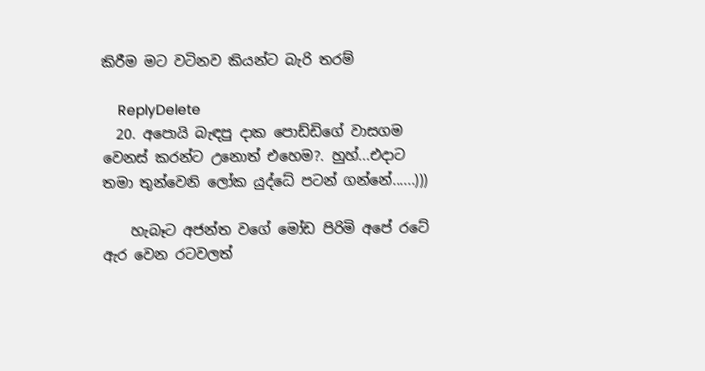කිරීම මට වටිනව කියන්ට බැරි තරම්

    ReplyDelete
  20. අපොයි බැඳපු දාක පොඩ්ඩිගේ වාසගම වෙනස් කරන්ට උනොත් එහෙම?. හුහ්...එදාට තමා තුන්වෙනි ලෝක යුද්ධේ පටන් ගන්නේ......)))

    හැබෑට අජන්ත වගේ මෝඩ පිරිමි අපේ රටේ ඇර වෙන රටවලත්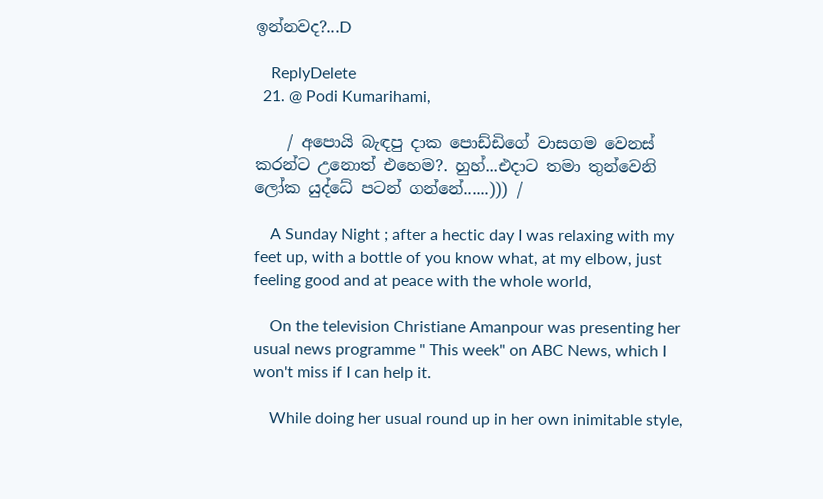ඉන්නවද?...D

    ReplyDelete
  21. @ Podi Kumarihami,

    / අපොයි බැඳපු දාක පොඩ්ඩිගේ වාසගම වෙනස් කරන්ට උනොත් එහෙම?. හුහ්...එදාට තමා තුන්වෙනි ලෝක යුද්ධේ පටන් ගන්නේ......))) /

    A Sunday Night ; after a hectic day I was relaxing with my feet up, with a bottle of you know what, at my elbow, just feeling good and at peace with the whole world,

    On the television Christiane Amanpour was presenting her usual news programme " This week" on ABC News, which I won't miss if I can help it.

    While doing her usual round up in her own inimitable style,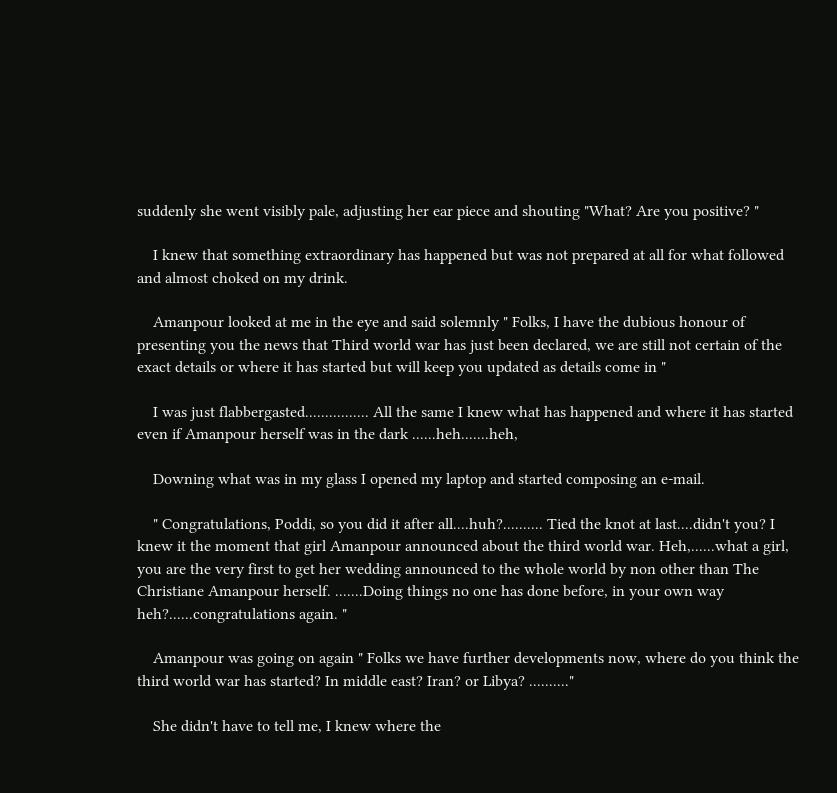suddenly she went visibly pale, adjusting her ear piece and shouting "What? Are you positive? "

    I knew that something extraordinary has happened but was not prepared at all for what followed and almost choked on my drink.

    Amanpour looked at me in the eye and said solemnly " Folks, I have the dubious honour of presenting you the news that Third world war has just been declared, we are still not certain of the exact details or where it has started but will keep you updated as details come in "

    I was just flabbergasted................ All the same I knew what has happened and where it has started even if Amanpour herself was in the dark ......heh.......heh,

    Downing what was in my glass I opened my laptop and started composing an e-mail.

    " Congratulations, Poddi, so you did it after all....huh?.......... Tied the knot at last....didn't you? I knew it the moment that girl Amanpour announced about the third world war. Heh,......what a girl, you are the very first to get her wedding announced to the whole world by non other than The Christiane Amanpour herself. .......Doing things no one has done before, in your own way heh?......congratulations again. "

    Amanpour was going on again " Folks we have further developments now, where do you think the third world war has started? In middle east? Iran? or Libya? .........."

    She didn't have to tell me, I knew where the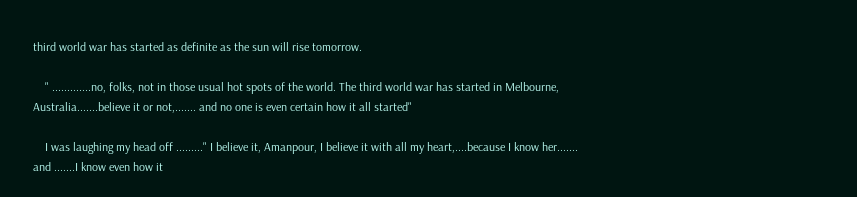third world war has started as definite as the sun will rise tomorrow.

    " .............no, folks, not in those usual hot spots of the world. The third world war has started in Melbourne, Australia.......believe it or not,....... and no one is even certain how it all started"

    I was laughing my head off ........." I believe it, Amanpour, I believe it with all my heart,....because I know her....... and .......I know even how it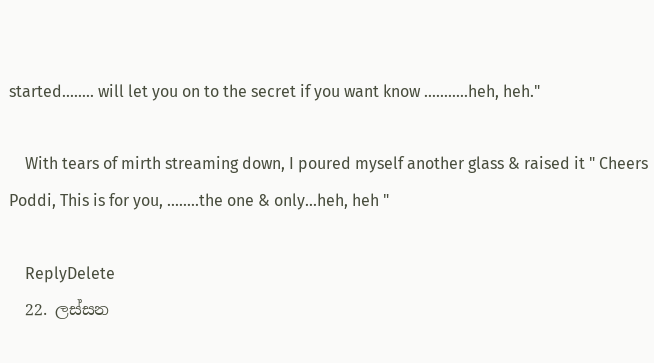started........ will let you on to the secret if you want know ...........heh, heh."

    With tears of mirth streaming down, I poured myself another glass & raised it " Cheers Poddi, This is for you, ........the one & only...heh, heh "

    ReplyDelete
  22. ලස්සන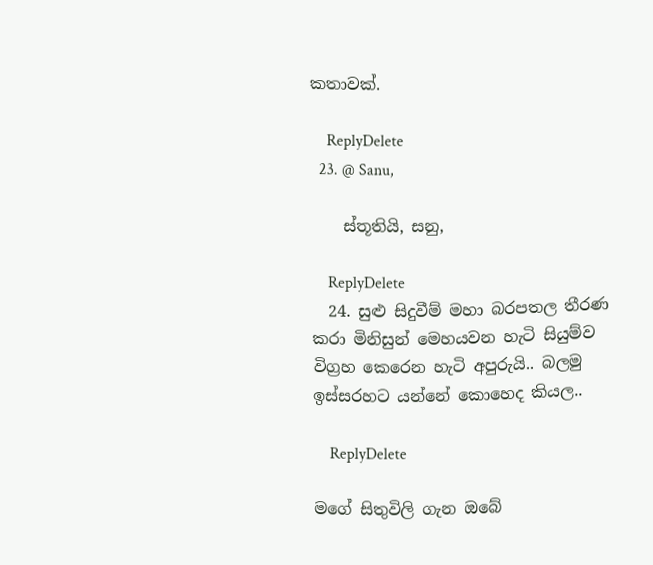කතාවක්.

    ReplyDelete
  23. @ Sanu,

    ස්තූතියි, සනු,

    ReplyDelete
  24. සුළු සිදුවීම් මහා බරපතල තීරණ කරා මිනිසුන් මෙහයවන හැටි සියුම්ව විග්‍රහ කෙරෙන හැටි අපුරුයි.. බලමු ඉස්සරහට යන්නේ කොහෙද කියල..

    ReplyDelete

මගේ සිතුවිලි ගැන ඔබේ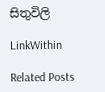සිතුවිලි

LinkWithin

Related Posts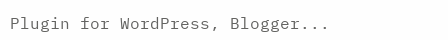Plugin for WordPress, Blogger...